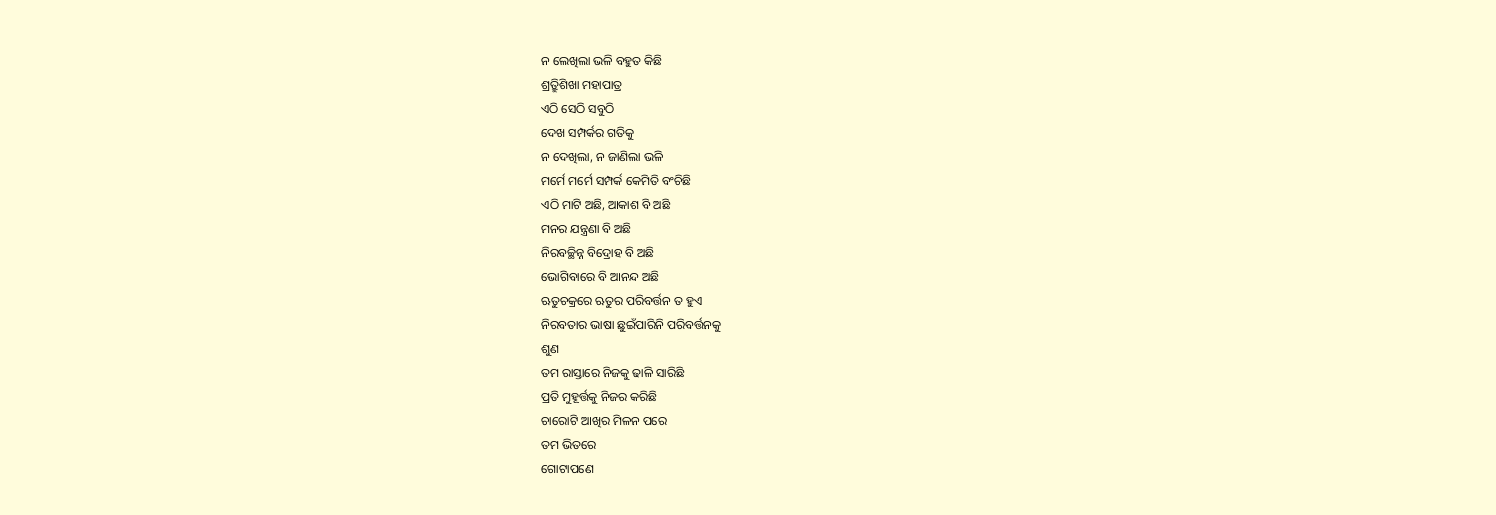ନ ଲେଖିଲା ଭଳି ବହୁତ କିଛି
ଶ୍ର୍ରୁତିଶିଖା ମହାପାତ୍ର
ଏଠି ସେଠି ସବୁଠି
ଦେଖ ସମ୍ପର୍କର ଗତିକୁ
ନ ଦେଖିଲା, ନ ଜାଣିଲା ଭଳି
ମର୍ମେ ମର୍ମେ ସମ୍ପର୍କ କେମିତି ବଂଚିଛି
ଏଠି ମାଟି ଅଛି, ଆକାଶ ବି ଅଛି
ମନର ଯନ୍ତ୍ରଣା ବି ଅଛି
ନିରବଚ୍ଛିନ୍ନ ବିଦ୍ରୋହ ବି ଅଛି
ଭୋଗିବାରେ ବି ଆନନ୍ଦ ଅଛି
ଋତୁଚକ୍ରରେ ଋତୁର ପରିବର୍ତ୍ତନ ତ ହୁଏ
ନିରବତାର ଭାଷା ଛୁଇଁପାରିନି ପରିବର୍ତ୍ତନକୁ
ଶୁଣ
ତମ ରାସ୍ତାରେ ନିଜକୁ ଢାଳି ସାରିଛି
ପ୍ରତି ମୁହୂର୍ତ୍ତକୁ ନିଜର କରିଛି
ଚାରୋଟି ଆଖିର ମିଳନ ପରେ
ତମ ଭିତରେ
ଗୋଟାପଣେ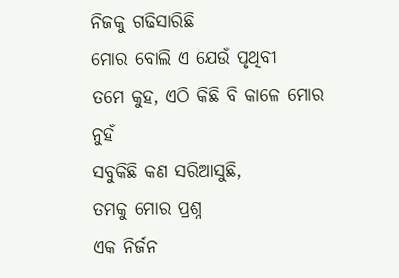ନିଜକୁ ଗଢିସାରିଛି
ମୋର ବୋଲି ଏ ଯେଉଁ ପୃଥିବୀ
ତମେ କୁହ, ଏଠି କିଛି ବି କାଳେ ମୋର ନୁହଁ
ସବୁକିଛି କଣ ସରିଆସୁଛି,
ତମକୁ ମୋର ପ୍ରଶ୍ନ
ଏକ ନିର୍ଜନ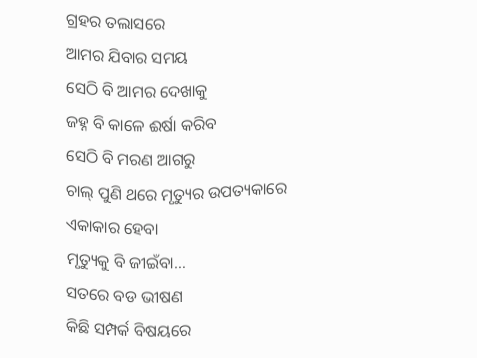ଗ୍ରହର ତଲାସରେ
ଆମର ଯିବାର ସମୟ
ସେଠି ବି ଆମର ଦେଖାକୁ
ଜହ୍ନ ବି କାଳେ ଈର୍ଷା କରିବ
ସେଠି ବି ମରଣ ଆଗରୁ
ଚାଲ୍ ପୁଣି ଥରେ ମୃତ୍ୟୁର ଉପତ୍ୟକାରେ
ଏକାକାର ହେବା
ମୃତ୍ୟୁକୁ ବି ଜୀଇଁବା…
ସତରେ ବଡ ଭୀଷଣ
କିଛି ସମ୍ପର୍କ ବିଷୟରେ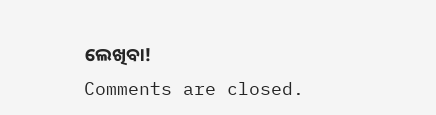ଲେଖିବା!
Comments are closed.